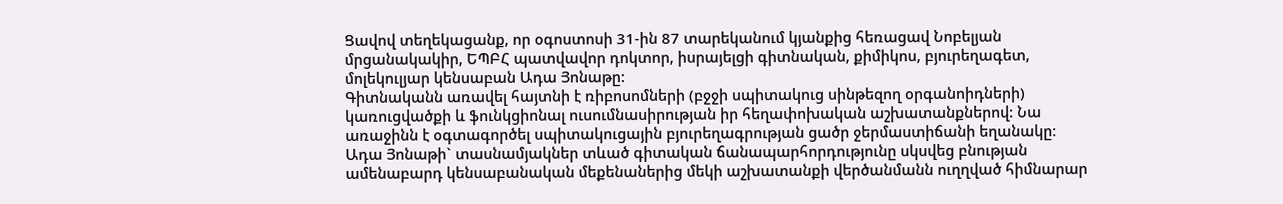Ցավով տեղեկացանք, որ օգոստոսի 31-ին 87 տարեկանում կյանքից հեռացավ Նոբելյան մրցանակակիր, ԵՊԲՀ պատվավոր դոկտոր, իսրայելցի գիտնական, քիմիկոս, բյուրեղագետ, մոլեկուլյար կենսաբան Ադա Յոնաթը:
Գիտնականն առավել հայտնի է ռիբոսոմների (բջջի սպիտակուց սինթեզող օրգանոիդների) կառուցվածքի և ֆունկցիոնալ ուսումնասիրության իր հեղափոխական աշխատանքներով: Նա առաջինն է օգտագործել սպիտակուցային բյուրեղագրության ցածր ջերմաստիճանի եղանակը։ Ադա Յոնաթի` տասնամյակներ տևած գիտական ճանապարհորդությունը սկսվեց բնության ամենաբարդ կենսաբանական մեքենաներից մեկի աշխատանքի վերծանմանն ուղղված հիմնարար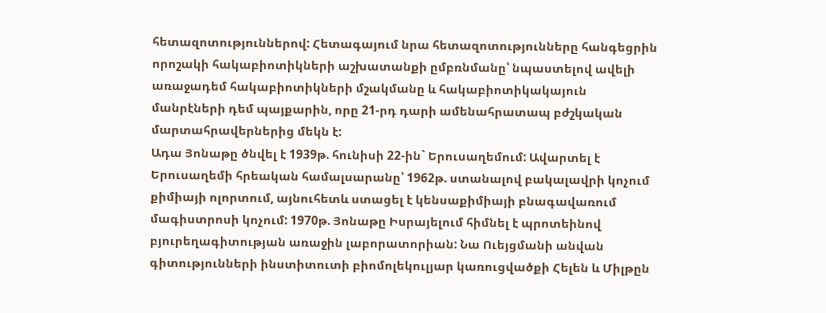հետազոտություններով: Հետագայում նրա հետազոտությունները հանգեցրին որոշակի հակաբիոտիկների աշխատանքի ըմբռնմանը՝ նպաստելով ավելի առաջադեմ հակաբիոտիկների մշակմանը և հակաբիոտիկակայուն մանրէների դեմ պայքարին, որը 21-րդ դարի ամենահրատապ բժշկական մարտահրավերներից մեկն է:
Ադա Յոնաթը ծնվել է 1939թ. հունիսի 22-ին` Երուսաղեմում: Ավարտել է Երուսաղեմի հրեական համալսարանը՝ 1962թ. ստանալով բակալավրի կոչում քիմիայի ոլորտում, այնուհետև ստացել է կենսաքիմիայի բնագավառում մագիստրոսի կոչում: 1970թ. Յոնաթը Իսրայելում հիմնել է պրոտեինով բյուրեղագիտության առաջին լաբորատորիան: Նա Ուեյցմանի անվան գիտությունների ինստիտուտի բիոմոլեկուլյար կառուցվածքի Հելեն և Միլթըն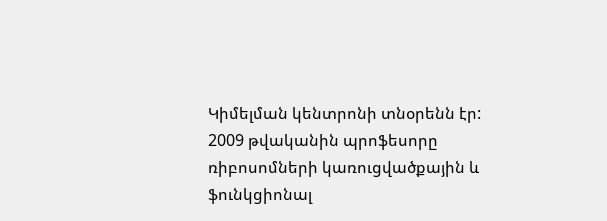Կիմելման կենտրոնի տնօրենն էր:
2009 թվականին պրոֆեսորը ռիբոսոմների կառուցվածքային և ֆունկցիոնալ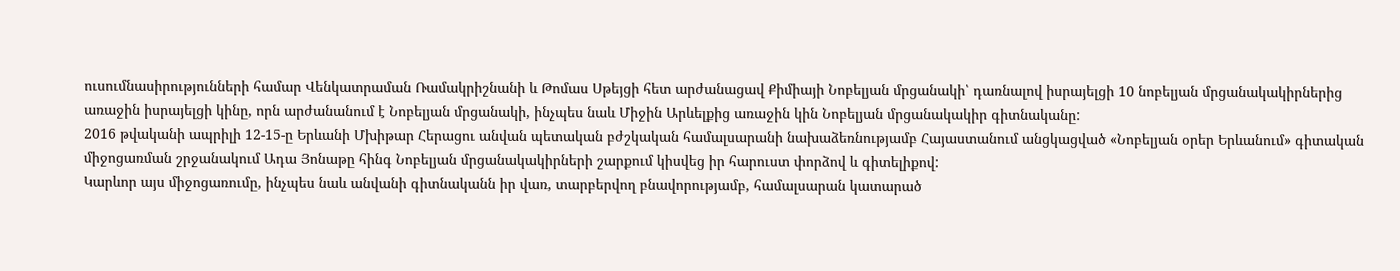ուսումնասիրությունների համար Վենկատրաման Ռամակրիշնանի և Թոմաս Սթեյցի հետ արժանացավ Քիմիայի Նոբելյան մրցանակի՝ դառնալով իսրայելցի 10 նոբելյան մրցանակակիրներից առաջին իսրայելցի կինը, որն արժանանում է Նոբելյան մրցանակի, ինչպես նաև Միջին Արևելքից առաջին կին Նոբելյան մրցանակակիր գիտնականը:
2016 թվականի ապրիլի 12-15-ը Երևանի Մխիթար Հերացու անվան պետական բժշկական համալսարանի նախաձեռնությամբ Հայաստանում անցկացված «Նոբելյան օրեր Երևանում» գիտական միջոցառման շրջանակում Ադա Յոնաթը հինգ Նոբելյան մրցանակակիրների շարքում կիսվեց իր հարուստ փորձով և գիտելիքով:
Կարևոր այս միջոցառումը, ինչպես նաև անվանի գիտնականն իր վառ, տարբերվող բնավորությամբ, համալսարան կատարած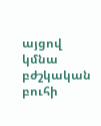այցով կմնա բժշկական բուհի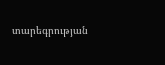տարեգրության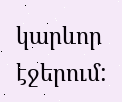կարևոր էջերում: